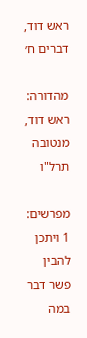ראש דוד, דברים ח׳

מהדורה: ראש דוד, מנטובה תרל"ו

מפרשים:
1 ויתכן להבין פשר דבר במה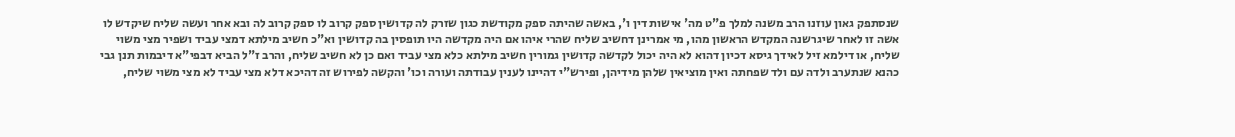שנסתפק גאון עוזנו הרב משנה למלך פ"ט מה' אישות דין ו', באשה שהיתה ספק מקודשת כגון שזרק לה קדושין ספק קרוב לו ספק קרוב לה ובא אחר ועשה שליח שיקדש לו אשה זו לאחר שיגרשנה המקדש הראשון מהו, מי אמרינן דחשיב שליח שהרי איהו אם היה מקדשה היו תופסין בה קדושין וא"כ חשיב מילתא דמצי עביד ושפיר מצי משוי שליח, או דילמא זיל לאידך גיסא דכיון דהוא לא היה יכול לקדשה קדושין גמורין חשיב מילתא כלא מצי עביד ואם כן לא חשיב שליח, והרב ז"ל הביא דבפי"א דיבמות תנן גבי כהנא שנתערב ולדה עם ולד שפחתה ואין מוציאין שלהן מידיהן, ופירש"י דהיינו לענין עבודתה ועורה וכו' והקשה לפירוש זה דהיכא דלא מצי עביד לא מצי משוי שליח,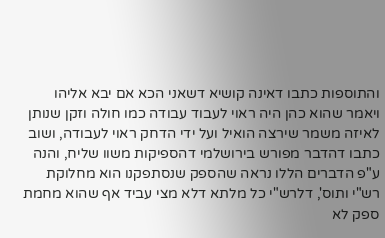והתוספות כתבו דאינה קושיא דשאני הכא אם יבא אליהו ויאמר שהוא כהן היה ראוי לעבוד עבודה כמו חולה וזקן שנותן לאיזה משמר שירצה הואיל ועל ידי הדחק ראוי לעבודה, ושוב כתבו דהדבר מפורש בירושלמי דהספיקות משוו שליח, והנה ע"פ הדברים הללו נראה שהספק שנסתפקנו הוא מחלוקת רש"י ותוס', דלרש"י כל מלתא דלא מצי עביד אף שהוא מחמת ספק לא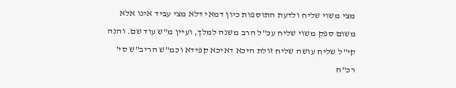מצי משוי שליח ולדעת התוספות כיון דמאי דלא מצי עביד אינו אלא משום ספק משוי שליח עכ"ל הרב משנה למלך, ועיין מ"ש עוד שם. והנה קי"ל שליח עושה שליח זולת היכא דאיכא קפידא וכמ"ש הריב"ש סי' רכ"ח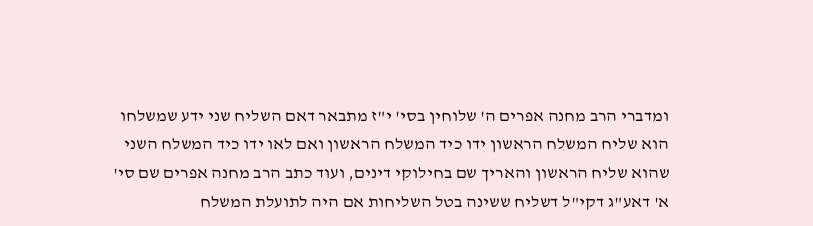ומדברי הרב מחנה אפרים ה' שלוחין בסי' י"ז מתבאר דאם השליח שני ידע שמשלחו הוא שליח המשלח הראשון ידו כיד המשלח הראשון ואם לאו ידו כיד המשלח השני שהוא שליח הראשון והאריך שם בחילוקי דינים, ועוד כתב הרב מחנה אפרים שם סי' א' דאע"ג דקי"ל דשליח ששינה בטל השליחות אם היה לתועלת המשלח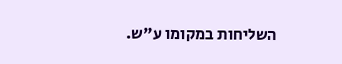השליחות במקומו ע"ש.